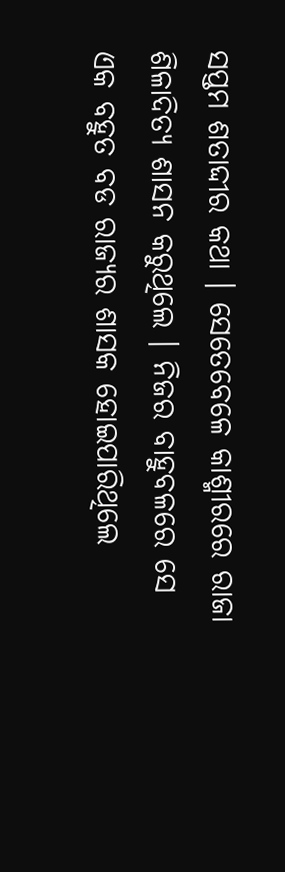ସପ୍ତମ ଶତାଦ୍ଦୀର କଥା । ସେତେବେଳେ କାଶ୍ମୀରରେ ରାଜା ଶିଳାଦିତ୍ୟ ଶାସନ କରୁଥିଲେ । ନିଜର ବାହୁବଳରେ ସେ ଏକ ବହୁତ ବଡ ରାଜ୍ୟର ଶାସକ ହୋଇପାରିଥିଲେ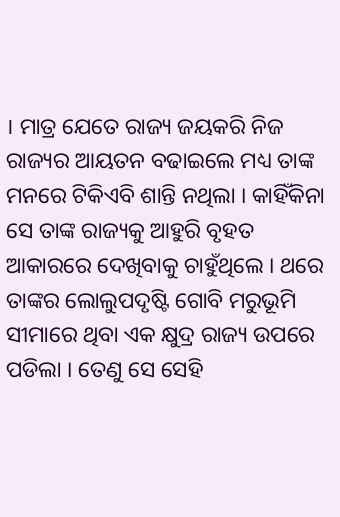। ମାତ୍ର ଯେତେ ରାଜ୍ୟ ଜୟକରି ନିଜ ରାଜ୍ୟର ଆୟତନ ବଢାଇଲେ ମଧ୍ୟ ତାଙ୍କ ମନରେ ଟିକିଏବି ଶାନ୍ତି ନଥିଲା । କାହିଁକିନା ସେ ତାଙ୍କ ରାଜ୍ୟକୁ ଆହୁରି ବୃହତ ଆକାରରେ ଦେଖିବାକୁ ଚାହୁଁଥିଲେ । ଥରେ ତାଙ୍କର ଲୋଲୁପଦୃଷ୍ଟି ଗୋବି ମରୁଭୂମି ସୀମାରେ ଥିବା ଏକ କ୍ଷୁଦ୍ର ରାଜ୍ୟ ଉପରେ ପଡିଲା । ତେଣୁ ସେ ସେହି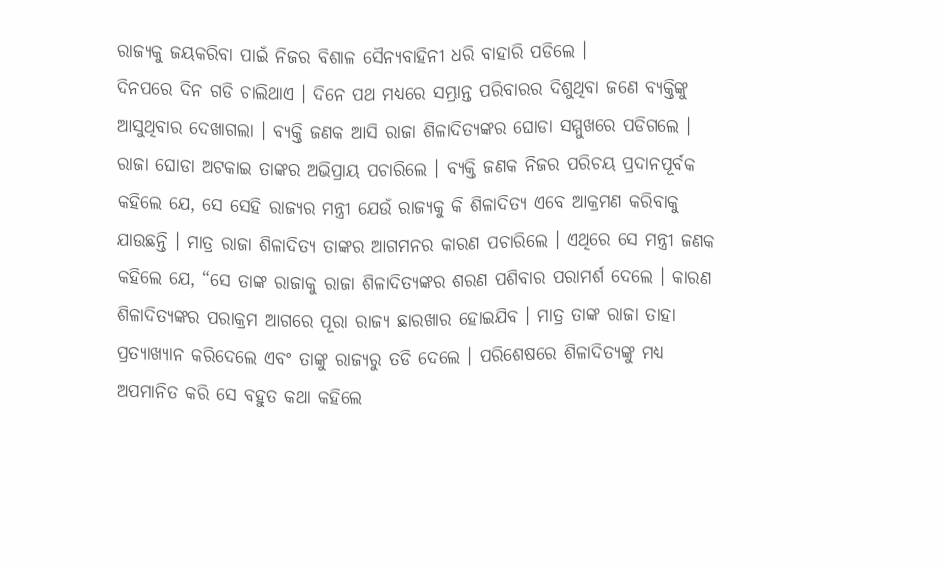ରାଜ୍ୟକୁ ଜୟକରିବା ପାଇଁ ନିଜର ବିଶାଳ ସୈନ୍ୟବାହିନୀ ଧରି ବାହାରି ପଡିଲେ ।
ଦିନପରେ ଦିନ ଗଡି ଚାଲିଥାଏ । ଦିନେ ପଥ ମଧ୍ୟରେ ସମ୍ଭ୍ରାନ୍ତ ପରିବାରର ଦିଶୁଥିବା ଜଣେ ବ୍ୟକ୍ତିଙ୍କୁ ଆସୁଥିବାର ଦେଖାଗଲା । ବ୍ୟକ୍ତି ଜଣକ ଆସି ରାଜା ଶିଳାଦିତ୍ୟଙ୍କର ଘୋଡା ସମ୍ମୁଖରେ ପଡିଗଲେ । ରାଜା ଘୋଡା ଅଟକାଇ ତାଙ୍କର ଅଭିପ୍ରାୟ ପଚାରିଲେ । ବ୍ୟକ୍ତି ଜଣକ ନିଜର ପରିଚୟ ପ୍ରଦାନପୂର୍ବକ କହିଲେ ଯେ, ସେ ସେହି ରାଜ୍ୟର ମନ୍ତ୍ରୀ ଯେଉଁ ରାଜ୍ୟକୁ କି ଶିଳାଦିତ୍ୟ ଏବେ ଆକ୍ରମଣ କରିବାକୁ ଯାଉଛନ୍ତି । ମାତ୍ର ରାଜା ଶିଳାଦିତ୍ୟ ତାଙ୍କର ଆଗମନର କାରଣ ପଚାରିଲେ । ଏଥିରେ ସେ ମନ୍ତ୍ରୀ ଜଣକ କହିଲେ ଯେ, “ସେ ତାଙ୍କ ରାଜାକୁ ରାଜା ଶିଳାଦିତ୍ୟଙ୍କର ଶରଣ ପଶିବାର ପରାମର୍ଶ ଦେଲେ । କାରଣ ଶିଳାଦିତ୍ୟଙ୍କର ପରାକ୍ରମ ଆଗରେ ପୂରା ରାଜ୍ୟ ଛାରଖାର ହୋଇଯିବ । ମାତ୍ର ତାଙ୍କ ରାଜା ତାହା ପ୍ରତ୍ୟାଖ୍ୟାନ କରିଦେଲେ ଏବଂ ତାଙ୍କୁ ରାଜ୍ୟରୁ ତଡି ଦେଲେ । ପରିଶେଷରେ ଶିଳାଦିତ୍ୟଙ୍କୁ ମଧ୍ୟ ଅପମାନିତ କରି ସେ ବହୁତ କଥା କହିଲେ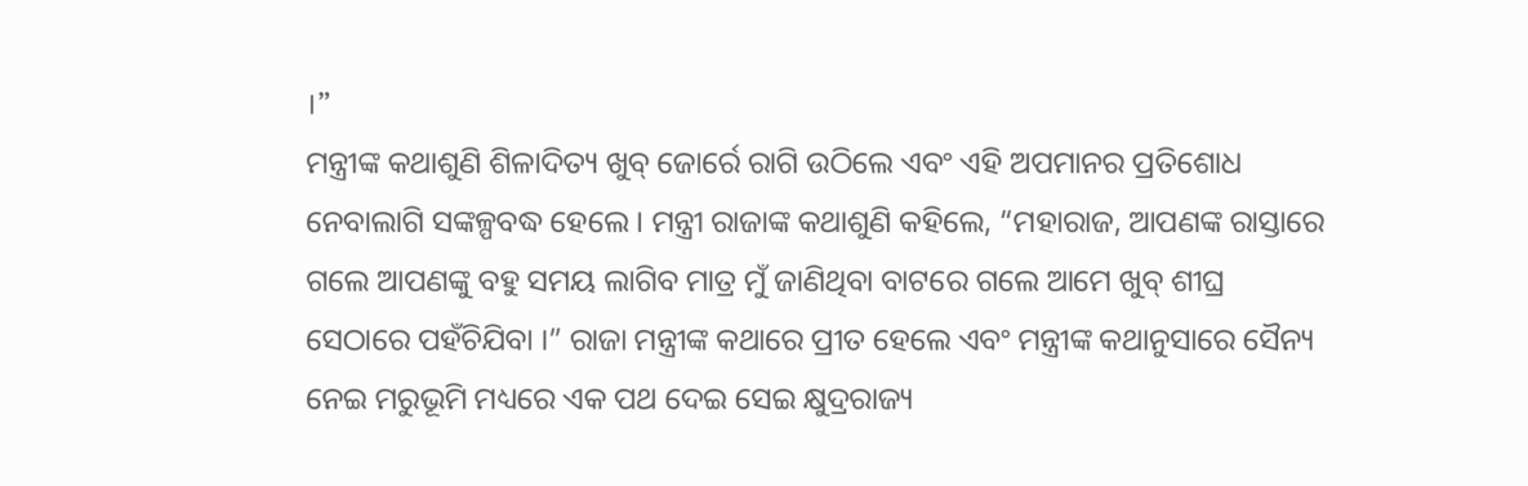।”
ମନ୍ତ୍ରୀଙ୍କ କଥାଶୁଣି ଶିଳାଦିତ୍ୟ ଖୁବ୍ ଜୋର୍ରେ ରାଗି ଉଠିଲେ ଏବଂ ଏହି ଅପମାନର ପ୍ରତିଶୋଧ ନେବାଲାଗି ସଙ୍କଳ୍ପବଦ୍ଧ ହେଲେ । ମନ୍ତ୍ରୀ ରାଜାଙ୍କ କଥାଶୁଣି କହିଲେ, “ମହାରାଜ, ଆପଣଙ୍କ ରାସ୍ତାରେ ଗଲେ ଆପଣଙ୍କୁ ବହୁ ସମୟ ଲାଗିବ ମାତ୍ର ମୁଁ ଜାଣିଥିବା ବାଟରେ ଗଲେ ଆମେ ଖୁବ୍ ଶୀଘ୍ର ସେଠାରେ ପହଁଚିଯିବା ।” ରାଜା ମନ୍ତ୍ରୀଙ୍କ କଥାରେ ପ୍ରୀତ ହେଲେ ଏବଂ ମନ୍ତ୍ରୀଙ୍କ କଥାନୁସାରେ ସୈନ୍ୟ ନେଇ ମରୁଭୂମି ମଧ୍ୟରେ ଏକ ପଥ ଦେଇ ସେଇ କ୍ଷୁଦ୍ରରାଜ୍ୟ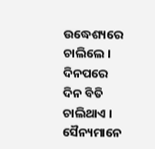ଉଦ୍ଧେଶ୍ୟରେ ଚାଲିଲେ ।
ଦିନପରେ ଦିନ ବିତି ଚାଲିଥାଏ । ସୈନ୍ୟମାନେ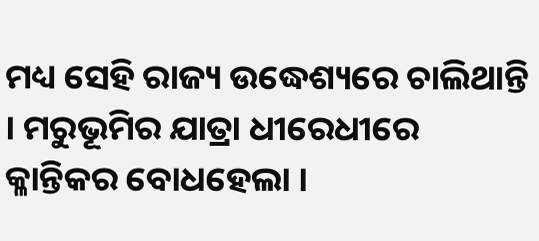ମଧ୍ୟ ସେହି ରାଜ୍ୟ ଉଦ୍ଧେଶ୍ୟରେ ଚାଲିଥାନ୍ତି । ମରୁଭୂମିର ଯାତ୍ରା ଧୀରେଧୀରେ କ୍ଳାନ୍ତିକର ବୋଧହେଲା ।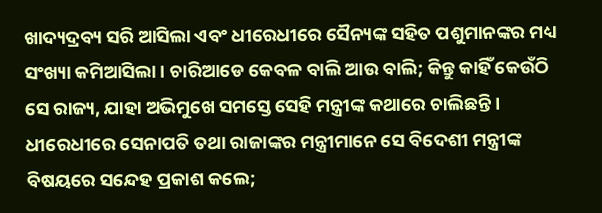ଖାଦ୍ୟଦ୍ରବ୍ୟ ସରି ଆସିଲା ଏବଂ ଧୀରେଧୀରେ ସୈନ୍ୟଙ୍କ ସହିତ ପଶୁମାନଙ୍କର ମଧ୍ୟ ସଂଖ୍ୟା କମିଆସିଲା । ଚାରିଆଡେ କେବଳ ବାଲି ଆଉ ବାଲି; କିନ୍ତୁ କାହିଁ କେଉଁଠି ସେ ରାଜ୍ୟ, ଯାହା ଅଭିମୁଖେ ସମସ୍ତେ ସେହି ମନ୍ତ୍ରୀଙ୍କ କଥାରେ ଚାଲିଛନ୍ତି ।
ଧୀରେଧୀରେ ସେନାପତି ତଥା ରାଜାଙ୍କର ମନ୍ତ୍ରୀମାନେ ସେ ବିଦେଶୀ ମନ୍ତ୍ରୀଙ୍କ ବିଷୟରେ ସନ୍ଦେହ ପ୍ରକାଶ କଲେ;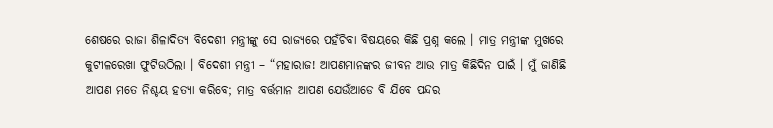ଶେଷରେ ରାଜା ଶିଳାଦିତ୍ୟ ବିଦେଶୀ ମନ୍ତ୍ରୀଙ୍କୁ ସେ ରାଜ୍ୟରେ ପହଁଚିବା ବିଷୟରେ କିଛି ପ୍ରଶ୍ନ କଲେ । ମାତ୍ର ମନ୍ତ୍ରୀଙ୍କ ମୁଖରେ କୁଟୀଳରେଖା ଫୁଟିଉଠିଲା । ବିଦେଶୀ ମନ୍ତ୍ରୀ – “ମହାରାଜ! ଆପଣମାନଙ୍କର ଜୀବନ ଆଉ ମାତ୍ର କିଛିଦିନ ପାଇଁ । ମୁଁ ଜାଣିଛି ଆପଣ ମତେ ନିଶ୍ଚୟ ହତ୍ୟା କରିବେ; ମାତ୍ର ବର୍ତ୍ତମାନ ଆପଣ ଯେଉଁଆଡେ ବି ଯିବେ ପନ୍ଦର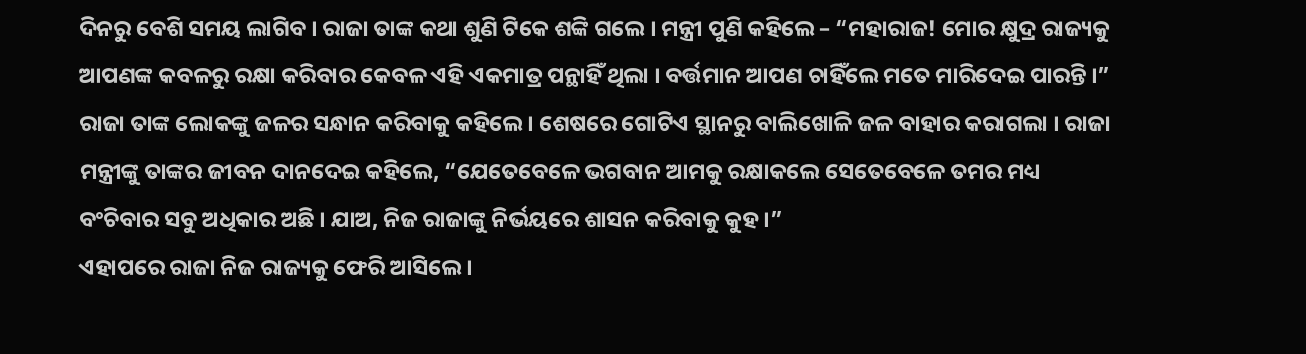ଦିନରୁ ବେଶି ସମୟ ଲାଗିବ । ରାଜା ତାଙ୍କ କଥା ଶୁଣି ଟିକେ ଶଙ୍କି ଗଲେ । ମନ୍ତ୍ରୀ ପୁଣି କହିଲେ – “ମହାରାଜ! ମୋର କ୍ଷୁଦ୍ର ରାଜ୍ୟକୁ ଆପଣଙ୍କ କବଳରୁ ରକ୍ଷା କରିବାର କେବଳ ଏହି ଏକମାତ୍ର ପନ୍ଥାହିଁ ଥିଲା । ବର୍ତ୍ତମାନ ଆପଣ ଚାହିଁଲେ ମତେ ମାରିଦେଇ ପାରନ୍ତି ।”
ରାଜା ତାଙ୍କ ଲୋକଙ୍କୁ ଜଳର ସନ୍ଧାନ କରିବାକୁ କହିଲେ । ଶେଷରେ ଗୋଟିଏ ସ୍ଥାନରୁ ବାଲିଖୋଳି ଜଳ ବାହାର କରାଗଲା । ରାଜା ମନ୍ତ୍ରୀଙ୍କୁ ତାଙ୍କର ଜୀବନ ଦାନଦେଇ କହିଲେ, “ଯେତେବେଳେ ଭଗବାନ ଆମକୁ ରକ୍ଷାକଲେ ସେତେବେଳେ ତମର ମଧ୍ୟ ବଂଚିବାର ସବୁ ଅଧିକାର ଅଛି । ଯାଅ, ନିଜ ରାଜାଙ୍କୁ ନିର୍ଭୟରେ ଶାସନ କରିବାକୁ କୁହ ।”
ଏହାପରେ ରାଜା ନିଜ ରାଜ୍ୟକୁ ଫେରି ଆସିଲେ ।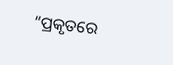“ପ୍ରକୃତରେ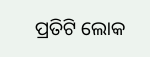ପ୍ରତିଟି ଲୋକ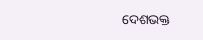ଦେଶଭକ୍ତ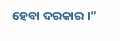ହେବା ଦରକାର ।”